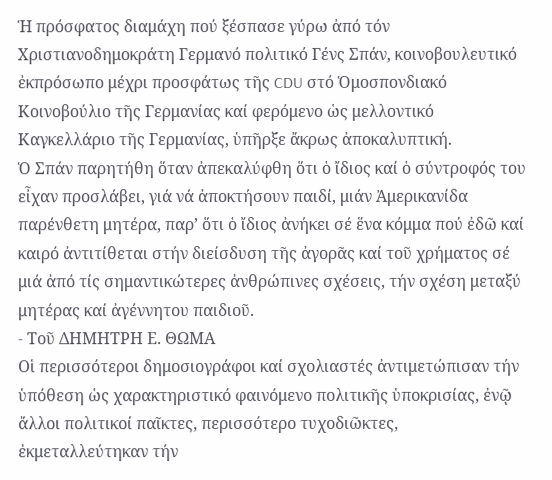Ἡ πρόσφατος διαμάχη πού ξέσπασε γύρω ἀπό τόν Χριστιανοδημοκράτη Γερμανό πολιτικό Γένς Σπάν, κοινοβουλευτικό ἐκπρόσωπο μέχρι προσφάτως τῆς CDU στό Ὁμοσπονδιακό Κοινοβούλιο τῆς Γερμανίας καί φερόμενο ὡς μελλοντικό Καγκελλάριο τῆς Γερμανίας, ὑπῆρξε ἄκρως ἀποκαλυπτική.
Ὁ Σπάν παρητήθη ὅταν ἀπεκαλύφθη ὅτι ὁ ἴδιος καί ὁ σύντροφός του εἶχαν προσλάβει, γιά νά ἀποκτήσουν παιδί, μιάν Ἀμερικανίδα παρένθετη μητέρα, παρ’ ὅτι ὁ ἴδιος ἀνήκει σέ ἕνα κόμμα πού ἐδῶ καί καιρό ἀντιτίθεται στήν διείσδυση τῆς ἀγορᾶς καί τοῦ χρήματος σέ μιά ἀπό τίς σημαντικώτερες ἀνθρώπινες σχέσεις, τήν σχέση μεταξύ μητέρας καί ἀγέννητου παιδιοῦ.
- Tοῦ ΔΗΜΗΤΡΗ Ε. ΘΩΜΑ
Οἱ περισσότεροι δημοσιογράφοι καί σχολιαστές ἀντιμετώπισαν τήν ὑπόθεση ὡς χαρακτηριστικό φαινόμενο πολιτικῆς ὑποκρισίας, ἐνῷ ἄλλοι πολιτικοί παῖκτες, περισσότερο τυχοδιῶκτες, ἐκμεταλλεύτηκαν τήν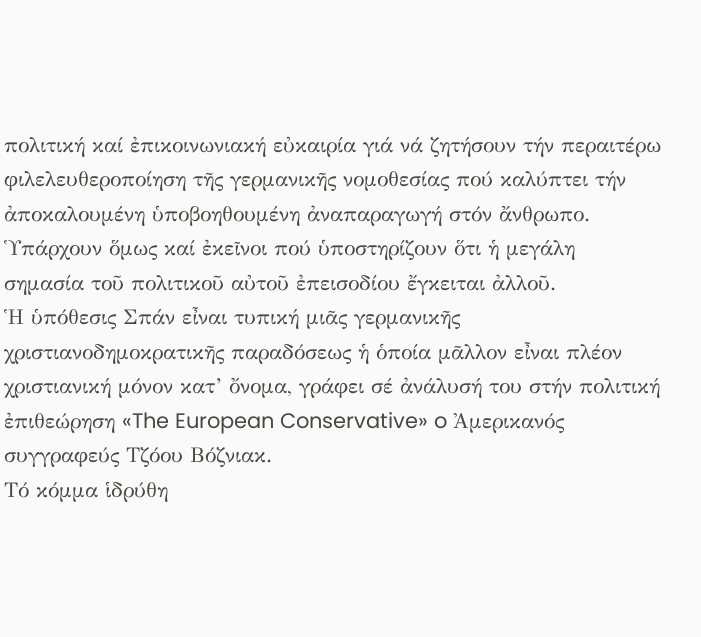πολιτική καί ἐπικοινωνιακή εὐκαιρία γιά νά ζητήσουν τήν περαιτέρω φιλελευθεροποίηση τῆς γερμανικῆς νομοθεσίας πού καλύπτει τήν ἀποκαλουμένη ὑποβοηθουμένη ἀναπαραγωγή στόν ἄνθρωπο. Ὑπάρχουν ὅμως καί ἐκεῖνοι πού ὑποστηρίζουν ὅτι ἡ μεγάλη σημασία τοῦ πολιτικοῦ αὐτοῦ ἐπεισοδίου ἔγκειται ἀλλοῦ.
Ἡ ὑπόθεσις Σπάν εἶναι τυπική μιᾶς γερμανικῆς χριστιανοδημοκρατικῆς παραδόσεως ἡ ὁποία μᾶλλον εἶναι πλέον χριστιανική μόνον κατ’ ὄνομα, γράφει σέ ἀνάλυσή του στήν πολιτική ἐπιθεώρηση «The European Conservative» o Ἀμερικανός συγγραφεύς Τζόου Βόζνιακ.
Τό κόμμα ἱδρύθη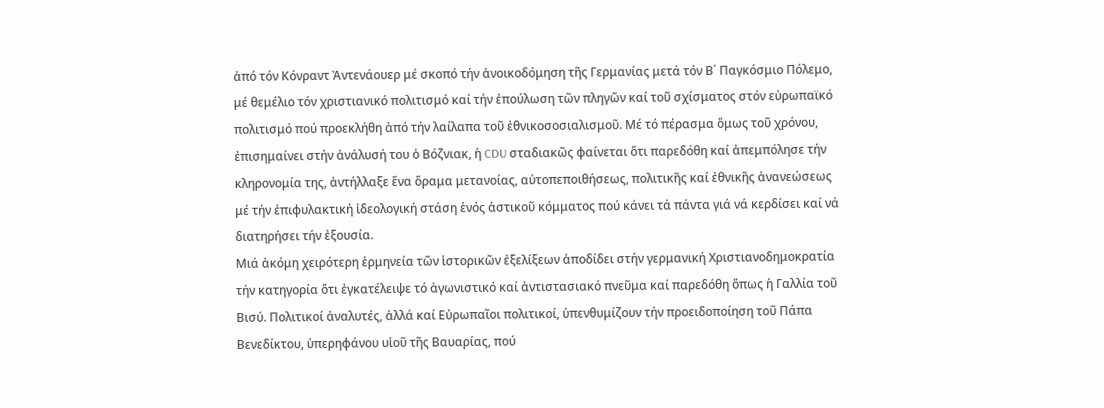ἀπό τόν Κόνραντ Ἀντενάουερ μέ σκοπό τήν ἀνοικοδόμηση τῆς Γερμανίας μετά τόν Β΄ Παγκόσμιο Πόλεμο, μέ θεμέλιο τόν χριστιανικό πολιτισμό καί τήν ἐπούλωση τῶν πληγῶν καί τοῦ σχίσματος στόν εὐρωπαϊκό πολιτισμό πού προεκλήθη ἀπό τήν λαίλαπα τοῦ ἐθνικοσοσιαλισμοῦ. Μέ τό πέρασμα ὅμως τοῦ χρόνου, ἐπισημαίνει στήν ἀνάλυσή του ὁ Βόζνιακ, ἡ CDU σταδιακῶς φαίνεται ὅτι παρεδόθη καί ἀπεμπόλησε τήν κληρονομία της, ἀντήλλαξε ἕνα ὅραμα μετανοίας, αὐτοπεποιθήσεως, πολιτικῆς καί ἐθνικῆς ἀνανεώσεως μέ τήν ἐπιφυλακτική ἰδεολογική στάση ἑνός ἀστικοῦ κόμματος πού κάνει τά πάντα γιά νά κερδίσει καί νά διατηρήσει τήν ἐξουσία.
Μιά ἀκόμη χειρότερη ἑρμηνεία τῶν ἱστορικῶν ἐξελίξεων ἀποδίδει στήν γερμανική Χριστιανοδημοκρατία τήν κατηγορία ὅτι ἐγκατέλειψε τό ἀγωνιστικό καί ἀντιστασιακό πνεῦμα καί παρεδόθη ὅπως ἡ Γαλλία τοῦ Βισύ. Πολιτικοί ἀναλυτές, ἀλλά καί Εὐρωπαῖοι πολιτικοί, ὑπενθυμίζουν τήν προειδοποίηση τοῦ Πάπα Βενεδίκτου, ὑπερηφάνου υἱοῦ τῆς Βαυαρίας, πού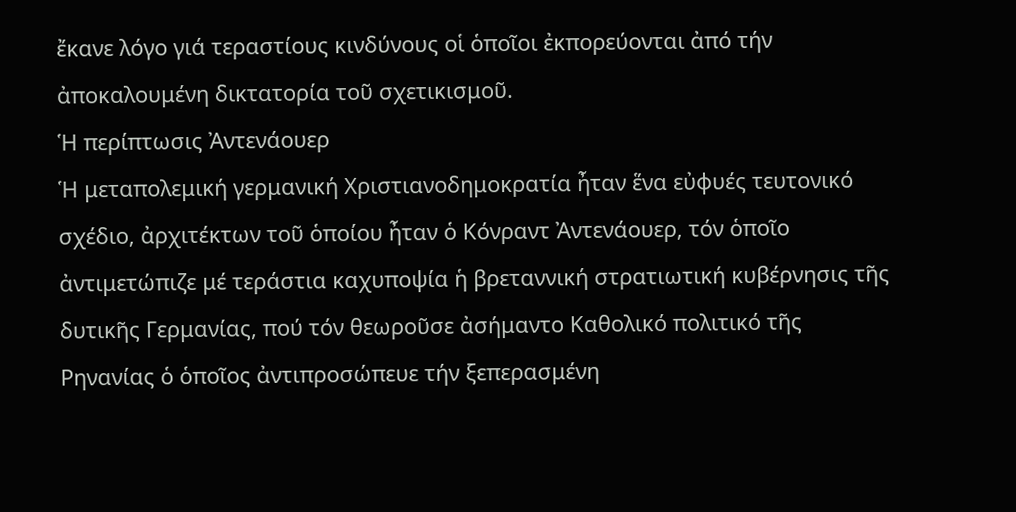ἔκανε λόγο γιά τεραστίους κινδύνους οἱ ὁποῖοι ἐκπορεύονται ἀπό τήν ἀποκαλουμένη δικτατορία τοῦ σχετικισμοῦ.
Ἡ περίπτωσις Ἀντενάουερ
Ἡ μεταπολεμική γερμανική Χριστιανοδημοκρατία ἦταν ἕνα εὐφυές τευτονικό σχέδιο, ἀρχιτέκτων τοῦ ὁποίου ἦταν ὁ Κόνραντ Ἀντενάουερ, τόν ὁποῖο ἀντιμετώπιζε μέ τεράστια καχυποψία ἡ βρεταννική στρατιωτική κυβέρνησις τῆς δυτικῆς Γερμανίας, πού τόν θεωροῦσε ἀσήμαντο Καθολικό πολιτικό τῆς Ρηνανίας ὁ ὁποῖος ἀντιπροσώπευε τήν ξεπερασμένη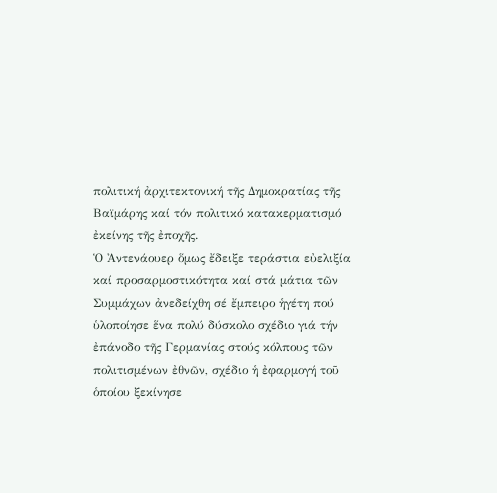πολιτική ἀρχιτεκτονική τῆς Δημοκρατίας τῆς Βαϊμάρης καί τόν πολιτικό κατακερματισμό ἐκείνης τῆς ἐποχῆς.
Ὁ Ἀντενάουερ ὅμως ἔδειξε τεράστια εὐελιξία καί προσαρμοστικότητα καί στά μάτια τῶν Συμμάχων ἀνεδείχθη σέ ἔμπειρο ἡγέτη πού ὑλοποίησε ἕνα πολύ δύσκολο σχέδιο γιά τήν ἐπάνοδο τῆς Γερμανίας στούς κόλπους τῶν πολιτισμένων ἐθνῶν, σχέδιο ἡ ἐφαρμογή τοῦ ὁποίου ξεκίνησε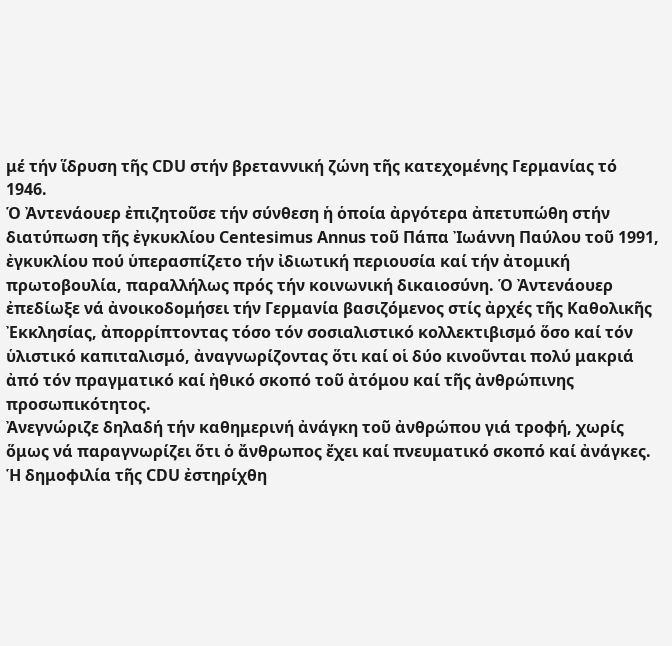μέ τήν ἵδρυση τῆς CDU στήν βρεταννική ζώνη τῆς κατεχομένης Γερμανίας τό 1946.
Ὁ Ἀντενάουερ ἐπιζητοῦσε τήν σύνθεση ἡ ὁποία ἀργότερα ἀπετυπώθη στήν διατύπωση τῆς ἐγκυκλίου Centesimus Annus τοῦ Πάπα Ἰωάννη Παύλου τοῦ 1991, ἐγκυκλίου πού ὑπερασπίζετο τήν ἰδιωτική περιουσία καί τήν ἀτομική πρωτοβουλία, παραλλήλως πρός τήν κοινωνική δικαιοσύνη. Ὁ Ἀντενάουερ ἐπεδίωξε νά ἀνοικοδομήσει τήν Γερμανία βασιζόμενος στίς ἀρχές τῆς Καθολικῆς Ἐκκλησίας, ἀπορρίπτοντας τόσο τόν σοσιαλιστικό κολλεκτιβισμό ὅσο καί τόν ὑλιστικό καπιταλισμό, ἀναγνωρίζοντας ὅτι καί οἱ δύο κινοῦνται πολύ μακριά ἀπό τόν πραγματικό καί ἠθικό σκοπό τοῦ ἀτόμου καί τῆς ἀνθρώπινης προσωπικότητος.
Ἀνεγνώριζε δηλαδή τήν καθημερινή ἀνάγκη τοῦ ἀνθρώπου γιά τροφή, χωρίς ὅμως νά παραγνωρίζει ὅτι ὁ ἄνθρωπος ἔχει καί πνευματικό σκοπό καί ἀνάγκες. Ἡ δημοφιλία τῆς CDU ἐστηρίχθη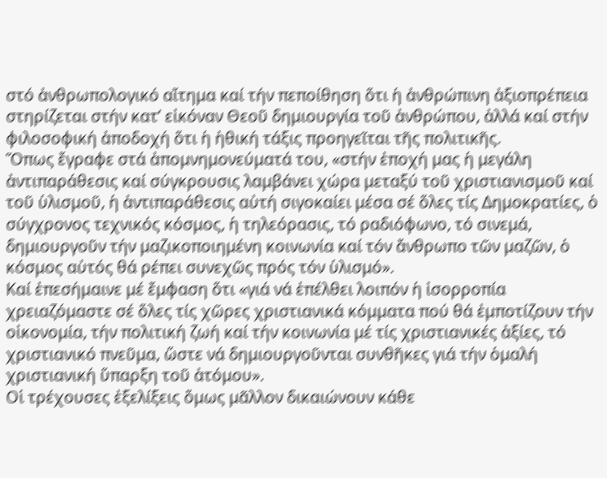στό ἀνθρωπολογικό αἴτημα καί τήν πεποίθηση ὅτι ἡ ἀνθρώπινη ἀξιοπρέπεια στηρίζεται στήν κατ’ εἰκόναν Θεοῦ δημιουργία τοῦ ἀνθρώπου, ἀλλά καί στήν φιλοσοφική ἀποδοχή ὅτι ἡ ἠθική τάξις προηγεῖται τῆς πολιτικῆς.
Ὅπως ἔγραφε στά ἀπομνημονεύματά του, «στήν ἐποχή μας ἡ μεγάλη ἀντιπαράθεσις καί σύγκρουσις λαμβάνει χώρα μεταξύ τοῦ χριστιανισμοῦ καί τοῦ ὑλισμοῦ, ἡ ἀντιπαράθεσις αὐτή σιγοκαίει μέσα σέ ὅλες τίς Δημοκρατίες, ὁ σύγχρονος τεχνικός κόσμος, ἡ τηλεόρασις, τό ραδιόφωνο, τό σινεμά, δημιουργοῦν τήν μαζικοποιημένη κοινωνία καί τόν ἄνθρωπο τῶν μαζῶν, ὁ κόσμος αὐτός θά ρέπει συνεχῶς πρός τόν ὑλισμό».
Καί ἐπεσήμαινε μέ ἔμφαση ὅτι «γιά νά ἐπέλθει λοιπόν ἡ ἰσορροπία χρειαζόμαστε σέ ὅλες τίς χῶρες χριστιανικά κόμματα πού θά ἐμποτίζουν τήν οἰκονομία, τήν πολιτική ζωή καί τήν κοινωνία μέ τίς χριστιανικές ἀξίες, τό χριστιανικό πνεῦμα, ὥστε νά δημιουργοῦνται συνθῆκες γιά τήν ὁμαλή χριστιανική ὕπαρξη τοῦ ἀτόμου».
Οἱ τρέχουσες ἐξελίξεις ὅμως μᾶλλον δικαιώνουν κάθε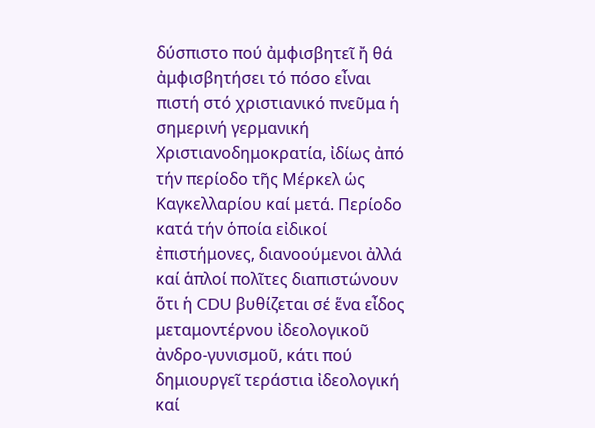δύσπιστο πού ἀμφισβητεῖ ἤ θά ἀμφισβητήσει τό πόσο εἶναι πιστή στό χριστιανικό πνεῦμα ἡ σημερινή γερμανική Χριστιανοδημοκρατία, ἰδίως ἀπό τήν περίοδο τῆς Μέρκελ ὡς Καγκελλαρίου καί μετά. Περίοδο κατά τήν ὁποία εἰδικοί ἐπιστήμονες, διανοούμενοι ἀλλά καί ἁπλοί πολῖτες διαπιστώνουν ὅτι ἡ CDU βυθίζεται σέ ἕνα εἶδος μεταμοντέρνου ἰδεολογικοῦ ἀνδρο-γυνισμοῦ, κάτι πού δημιουργεῖ τεράστια ἰδεολογική καί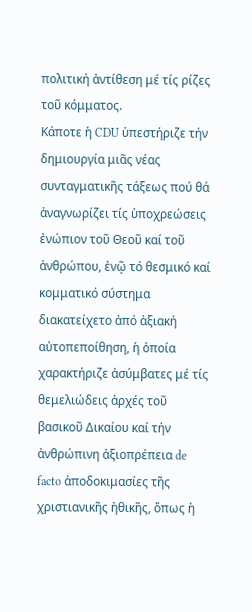πολιτική ἀντίθεση μέ τίς ρίζες τοῦ κόμματος.
Κάποτε ἡ CDU ὑπεστήριζε τήν δημιουργία μιᾶς νέας συνταγματικῆς τάξεως πού θά ἀναγνωρίζει τίς ὑποχρεώσεις ἐνώπιον τοῦ Θεοῦ καί τοῦ ἀνθρώπου, ἐνῷ τό θεσμικό καί κομματικό σύστημα διακατείχετο ἀπό ἀξιακή αὐτοπεποίθηση, ἡ ὁποία χαρακτήριζε ἀσύμβατες μέ τίς θεμελιώδεις ἀρχές τοῦ βασικοῦ Δικαίου καί τήν ἀνθρώπινη ἀξιοπρέπεια de facto ἀποδοκιμασίες τῆς χριστιανικῆς ἠθικῆς, ὅπως ἡ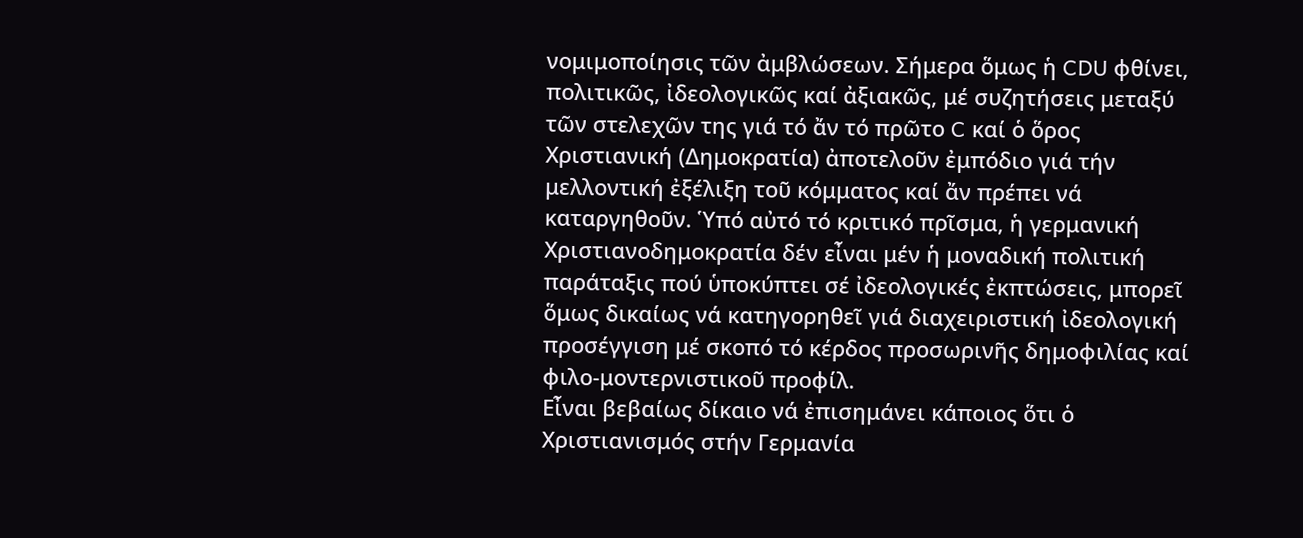νομιμοποίησις τῶν ἀμβλώσεων. Σήμερα ὅμως ἡ CDU φθίνει, πολιτικῶς, ἰδεολογικῶς καί ἀξιακῶς, μέ συζητήσεις μεταξύ τῶν στελεχῶν της γιά τό ἄν τό πρῶτο C καί ὁ ὅρος Χριστιανική (Δημοκρατία) ἀποτελοῦν ἐμπόδιο γιά τήν μελλοντική ἐξέλιξη τοῦ κόμματος καί ἄν πρέπει νά καταργηθοῦν. Ὑπό αὐτό τό κριτικό πρῖσμα, ἡ γερμανική Χριστιανοδημοκρατία δέν εἶναι μέν ἡ μοναδική πολιτική παράταξις πού ὑποκύπτει σέ ἰδεολογικές ἐκπτώσεις, μπορεῖ ὅμως δικαίως νά κατηγορηθεῖ γιά διαχειριστική ἰδεολογική προσέγγιση μέ σκοπό τό κέρδος προσωρινῆς δημοφιλίας καί φιλο-μοντερνιστικοῦ προφίλ.
Εἶναι βεβαίως δίκαιο νά ἐπισημάνει κάποιος ὅτι ὁ Χριστιανισμός στήν Γερμανία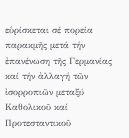εὑρίσκεται σέ πορεία παρακμῆς μετά τήν ἐπανένωση τῆς Γερμανίας καί τήν ἀλλαγή τῶν ἰσορροπιῶν μεταξύ Καθολικοῦ καί Προτεσταντικοῦ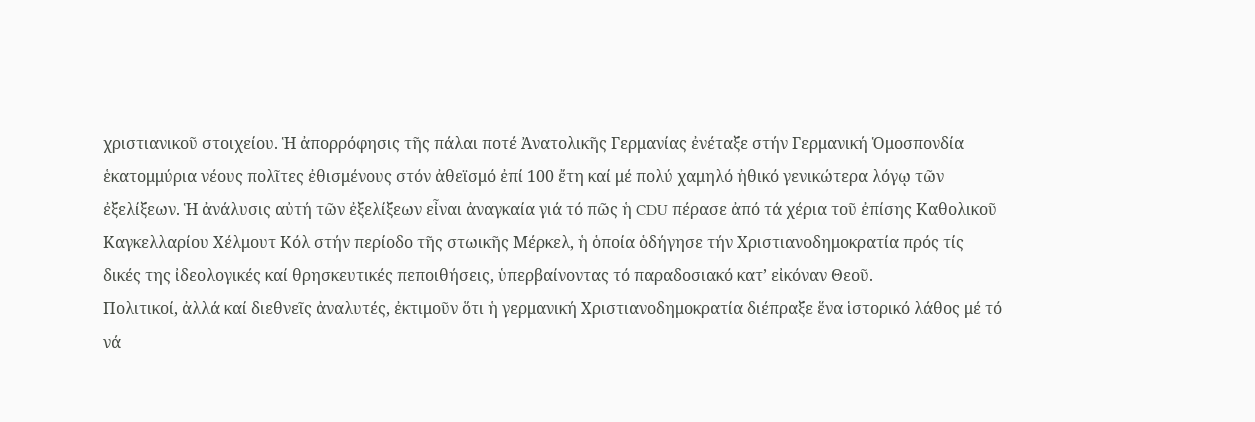χριστιανικοῦ στοιχείου. Ἡ ἀπορρόφησις τῆς πάλαι ποτέ Ἀνατολικῆς Γερμανίας ἐνέταξε στήν Γερμανική Ὁμοσπονδία ἑκατομμύρια νέους πολῖτες ἐθισμένους στόν ἀθεϊσμό ἐπί 100 ἔτη καί μέ πολύ χαμηλό ἠθικό γενικώτερα λόγῳ τῶν ἐξελίξεων. Ἡ ἀνάλυσις αὐτή τῶν ἐξελίξεων εἶναι ἀναγκαία γιά τό πῶς ἡ CDU πέρασε ἀπό τά χέρια τοῦ ἐπίσης Καθολικοῦ Καγκελλαρίου Χέλμουτ Κόλ στήν περίοδο τῆς στωικῆς Μέρκελ, ἡ ὁποία ὁδήγησε τήν Χριστιανοδημοκρατία πρός τίς δικές της ἰδεολογικές καί θρησκευτικές πεποιθήσεις, ὑπερβαίνοντας τό παραδοσιακό κατ’ εἰκόναν Θεοῦ.
Πολιτικοί, ἀλλά καί διεθνεῖς ἀναλυτές, ἐκτιμοῦν ὅτι ἡ γερμανική Χριστιανοδημοκρατία διέπραξε ἕνα ἱστορικό λάθος μέ τό νά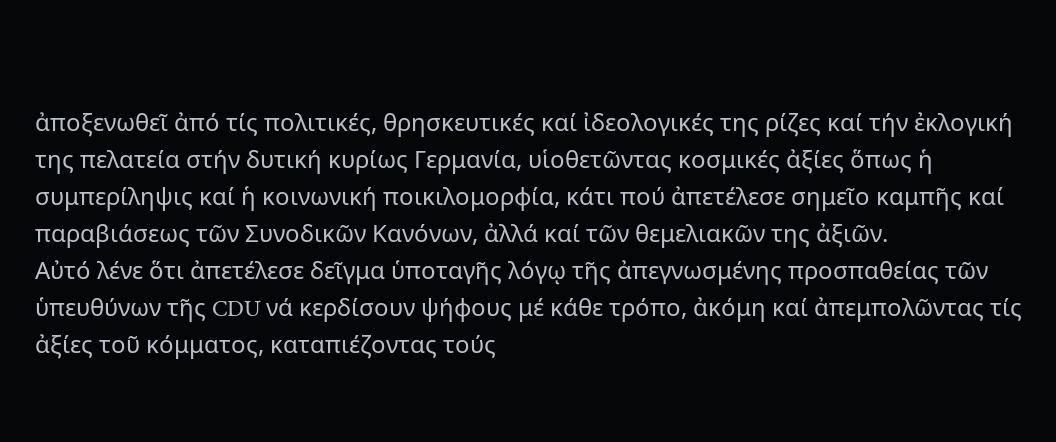ἀποξενωθεῖ ἀπό τίς πολιτικές, θρησκευτικές καί ἰδεολογικές της ρίζες καί τήν ἐκλογική της πελατεία στήν δυτική κυρίως Γερμανία, υἱοθετῶντας κοσμικές ἀξίες ὅπως ἡ συμπερίληψις καί ἡ κοινωνική ποικιλομορφία, κάτι πού ἀπετέλεσε σημεῖο καμπῆς καί παραβιάσεως τῶν Συνοδικῶν Κανόνων, ἀλλά καί τῶν θεμελιακῶν της ἀξιῶν.
Αὐτό λένε ὅτι ἀπετέλεσε δεῖγμα ὑποταγῆς λόγῳ τῆς ἀπεγνωσμένης προσπαθείας τῶν ὑπευθύνων τῆς CDU νά κερδίσουν ψήφους μέ κάθε τρόπο, ἀκόμη καί ἀπεμπολῶντας τίς ἀξίες τοῦ κόμματος, καταπιέζοντας τούς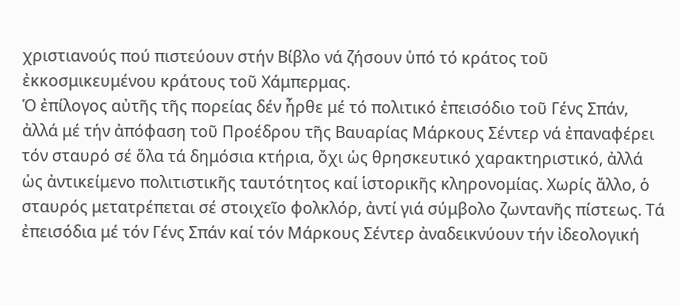χριστιανούς πού πιστεύουν στήν Βίβλο νά ζήσουν ὑπό τό κράτος τοῦ ἐκκοσμικευμένου κράτους τοῦ Χάμπερμας.
Ὁ ἐπίλογος αὐτῆς τῆς πορείας δέν ἦρθε μέ τό πολιτικό ἐπεισόδιο τοῦ Γένς Σπάν, ἀλλά μέ τήν ἀπόφαση τοῦ Προέδρου τῆς Βαυαρίας Μάρκους Σέντερ νά ἐπαναφέρει τόν σταυρό σέ ὅλα τά δημόσια κτήρια, ὄχι ὡς θρησκευτικό χαρακτηριστικό, ἀλλά ὡς ἀντικείμενο πολιτιστικῆς ταυτότητος καί ἱστορικῆς κληρονομίας. Χωρίς ἄλλο, ὁ σταυρός μετατρέπεται σέ στοιχεῖο φολκλόρ, ἀντί γιά σύμβολο ζωντανῆς πίστεως. Τά ἐπεισόδια μέ τόν Γένς Σπάν καί τόν Μάρκους Σέντερ ἀναδεικνύουν τήν ἰδεολογική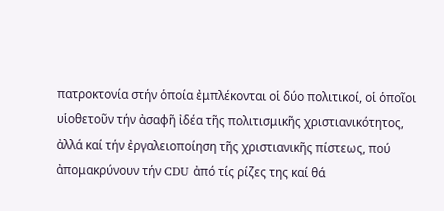πατροκτονία στήν ὁποία ἐμπλέκονται οἱ δύο πολιτικοί, οἱ ὁποῖοι υἱοθετοῦν τήν ἀσαφῆ ἰδέα τῆς πολιτισμικῆς χριστιανικότητος, ἀλλά καί τήν ἐργαλειοποίηση τῆς χριστιανικῆς πίστεως, πού ἀπομακρύνουν τήν CDU ἀπό τίς ρίζες της καί θά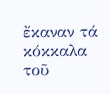ἔκαναν τά κόκκαλα τοῦ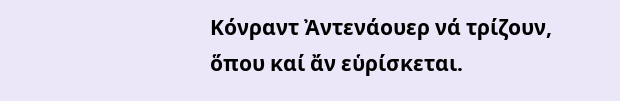Κόνραντ Ἀντενάουερ νά τρίζουν, ὅπου καί ἄν εὑρίσκεται.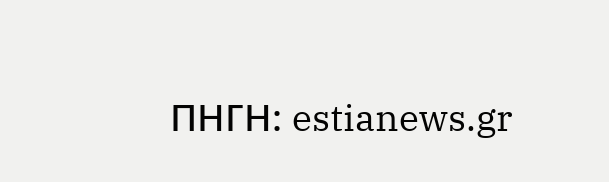ΠΗΓΗ: estianews.gr